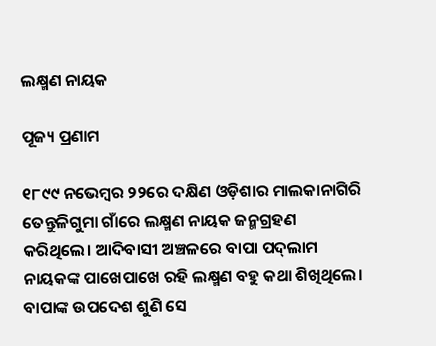ଲକ୍ଷ୍ମଣ ନାୟକ

ପୂଜ୍ୟ ପ୍ରଣାମ

୧୮୯୯ ନଭେମ୍ବର ୨୨ରେ ଦକ୍ଷିଣ ଓଡ଼ିଶାର ମାଲକାନାଗିରି ତେନ୍ତୁଳିଗୁମା ଗାଁରେ ଲକ୍ଷ୍ମଣ ନାୟକ ଜନ୍ମଗ୍ରହଣ କରିଥିଲେ। ଆଦିବାସୀ ଅଞ୍ଚଳରେ ବାପା ପଦ୍‌ଲାମ ନାୟକଙ୍କ ପାଖେପାଖେ ରହି ଲକ୍ଷ୍ମଣ ବହୁ କଥା ଶିଖିଥିଲେ। ବାପାଙ୍କ ଉପଦେଶ ଶୁଣି ସେ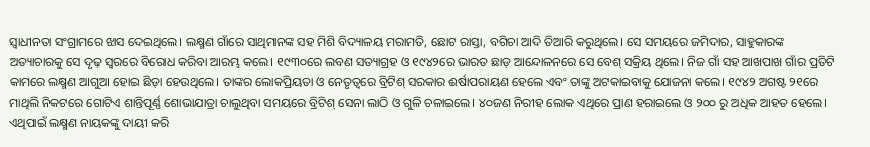ସ୍ବାଧୀନତା ସଂଗ୍ରାମରେ ଝାସ ଦେଇଥିଲେ। ଲକ୍ଷ୍ମଣ ଗାଁରେ ସାଥିମାନଙ୍କ ସହ ମିଶି ବିଦ୍ୟାଳୟ ମରାମତି, ଛୋଟ ରାସ୍ତା, ବଗିଚା ଆଦି ତିଆରି କରୁଥିଲେ। ସେ ସମୟରେ ଜମିଦାର, ସାହୁକାରଙ୍କ ଅତ୍ୟାଚାରକୁ ସେ ଦୃଢ଼ ସ୍ବରରେ ବିରୋଧ କରିବା ଆରମ୍ଭ କଲେ। ୧୯୩୦ରେ ଲବଣ ସତ୍ୟାଗ୍ରହ ଓ ୧୯୪୨ରେ ଭାରତ ଛାଡ଼ ଆନ୍ଦୋଳନରେ ସେ ବେଶ୍ ସକ୍ରିୟ ଥିଲେ। ନିଜ ଗାଁ ସହ ଆଖପାଖ ଗାଁର ପ୍ରତିଟି କାମରେ ଲକ୍ଷ୍ମଣ ଆଗୁଆ ହୋଇ ଛିଡ଼ା ହେଉଥିଲେ। ତାଙ୍କର ଲୋକପ୍ରିୟତା ଓ ନେତୃତ୍ବରେ ବ୍ରିଟିଶ୍ ସରକାର ଈର୍ଷାପରାୟଣ ହେଲେ ଏବଂ ତାଙ୍କୁ ଅଟକାଇବାକୁ ଯୋଜନା କଲେ। ୧୯୪୨ ଅଗଷ୍ଟ ୨୧ରେ ମାଥିଲି ନିକଟରେ ଗୋଟିଏ ଶାନ୍ତିପୂର୍ଣ୍ଣ ଶୋଭାଯାତ୍ରା ଚାଲୁଥିବା ସମୟରେ ବ୍ରିଟିଶ୍ ସେନା ଲାଠି ଓ ଗୁଳି ଚଳାଇଲେ। ୪୦ଜଣ ନିରୀହ ଲୋକ ଏଥିରେ ପ୍ରାଣ ହରାଇଲେ ଓ ୨୦୦ ରୁ ଅଧିକ ଆହତ ହେଲେ। ଏଥିପାଇଁ ଲକ୍ଷ୍ମଣ ନାୟକଙ୍କୁ ଦାୟୀ କରି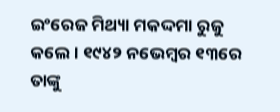ଇଂରେଜ ମିଥ୍ୟା ମକଦ୍ଦମା ରୁଜୁ କଲେ। ୧୯୪୨ ନଭେମ୍ବର ୧୩ରେ ତାଙ୍କୁ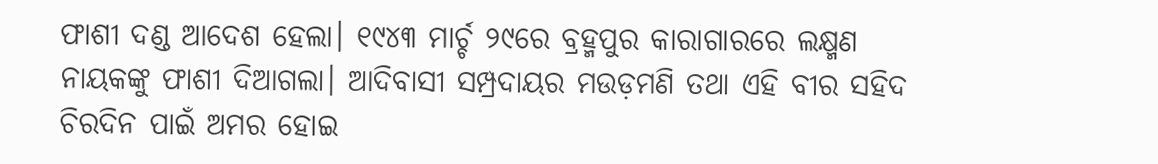ଫାଶୀ ଦଣ୍ଡ ଆଦେଶ ହେଲା। ୧୯୪୩ ମାର୍ଚ୍ଚ ୨୯ରେ ବ୍ରହ୍ମପୁର କାରାଗାରରେ ଲକ୍ଷ୍ମଣ ନାୟକଙ୍କୁ ଫାଶୀ ଦିଆଗଲା। ଆଦିବାସୀ ସମ୍ପ୍ରଦାୟର ମଉଡ଼ମଣି ତଥା ଏହି ବୀର ସହିଦ ଚିରଦିନ ପାଇଁ ଅମର ହୋଇ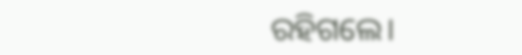ରହିଗଲେ।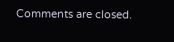Comments are closed.